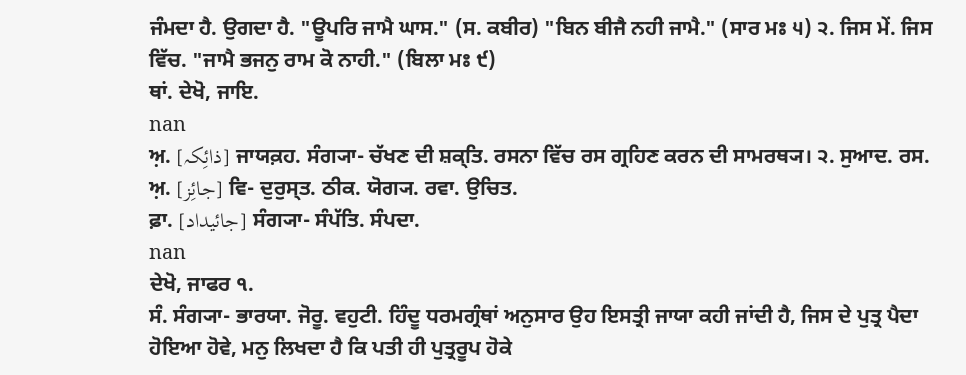ਜੰਮਦਾ ਹੈ. ਉਗਦਾ ਹੈ. "ਊਪਰਿ ਜਾਮੈ ਘਾਸ." (ਸ. ਕਬੀਰ) "ਬਿਨ ਬੀਜੈ ਨਹੀ ਜਾਮੈ." (ਸਾਰ ਮਃ ੫) ੨. ਜਿਸ ਮੇਂ. ਜਿਸ ਵਿੱਚ. "ਜਾਮੈ ਭਜਨੁ ਰਾਮ ਕੋ ਨਾਹੀ." (ਬਿਲਾ ਮਃ ੯)
ਥਾਂ. ਦੇਖੋ, ਜਾਇ.
nan
ਅ਼. [ذائِکہ] ਜਾਯਕ਼ਹ. ਸੰਗ੍ਯਾ- ਚੱਖਣ ਦੀ ਸ਼ਕ੍ਤਿ. ਰਸਨਾ ਵਿੱਚ ਰਸ ਗ੍ਰਹਿਣ ਕਰਨ ਦੀ ਸਾਮਰਥ੍ਯ। ੨. ਸੁਆਦ. ਰਸ.
ਅ਼. [جائِز] ਵਿ- ਦੁਰੁਸ੍ਤ. ਠੀਕ. ਯੋਗ੍ਯ. ਰਵਾ. ਉਚਿਤ.
ਫ਼ਾ. [جائیداد] ਸੰਗ੍ਯਾ- ਸੰਪੱਤਿ. ਸੰਪਦਾ.
nan
ਦੇਖੋ, ਜਾਫਰ ੧.
ਸੰ. ਸੰਗ੍ਯਾ- ਭਾਰਯਾ. ਜੋਰੂ. ਵਹੁਟੀ. ਹਿੰਦੂ ਧਰਮਗ੍ਰੰਥਾਂ ਅਨੁਸਾਰ ਉਹ ਇਸਤ੍ਰੀ ਜਾਯਾ ਕਹੀ ਜਾਂਦੀ ਹੈ, ਜਿਸ ਦੇ ਪੁਤ੍ਰ ਪੈਦਾ ਹੋਇਆ ਹੋਵੇ, ਮਨੁ ਲਿਖਦਾ ਹੈ ਕਿ ਪਤੀ ਹੀ ਪੁਤ੍ਰਰੂਪ ਹੋਕੇ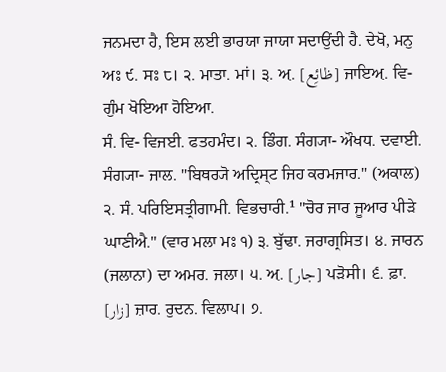ਜਨਮਦਾ ਹੈ, ਇਸ ਲਈ ਭਾਰਯਾ ਜਾਯਾ ਸਦਾਉਂਦੀ ਹੈ. ਦੇਖੋ, ਮਨੁ ਅਃ ੯. ਸਃ ੮। ੨. ਮਾਤਾ. ਮਾਂ। ੩. ਅ਼. [ظائِع] ਜਾਇਅ਼. ਵਿ- ਗੁੰਮ ਖੋਇਆ ਹੋਇਆ.
ਸੰ. ਵਿ- ਵਿਜਈ. ਫਤਹਮੰਦ। ੨. ਡਿੰਗ. ਸੰਗ੍ਯਾ- ਔਖਧ. ਦਵਾਈ.
ਸੰਗ੍ਯਾ- ਜਾਲ. "ਬਿਥਰ੍ਯੋ ਅਦ੍ਰਿਸ੍ਟ ਜਿਹ ਕਰਮਜਾਰ." (ਅਕਾਲ) ੨. ਸੰ. ਪਰਿਇਸਤ੍ਰੀਗਾਮੀ. ਵਿਭਚਾਰੀ.¹ "ਚੋਰ ਜਾਰ ਜੂਆਰ ਪੀੜੇ ਘਾਣੀਐ." (ਵਾਰ ਮਲਾ ਮਃ ੧) ੩. ਬੁੱਢਾ. ਜਰਾਗ੍ਰਸਿਤ। ੪. ਜਾਰਨ (ਜਲਾਨਾ) ਦਾ ਅਮਰ. ਜਲਾ। ੫. ਅ਼. [جار] ਪੜੋਸੀ। ੬. ਫ਼ਾ. [زار] ਜ਼ਾਰ. ਰੁਦਨ. ਵਿਲਾਪ। ੭.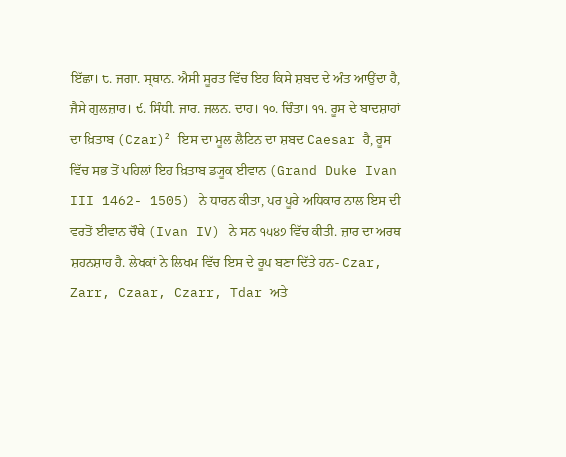ਇੱਛਾ। ੮. ਜਗਾ. ਸ੍ਥਾਨ. ਐਸੀ ਸੂਰਤ ਵਿੱਚ ਇਹ ਕਿਸੇ ਸ਼ਬਦ ਦੇ ਅੰਤ ਆਉਂਦਾ ਹੈ, ਜੈਸੇ ਗੁਲਜ਼ਾਰ। ੯. ਸਿੰਧੀ. ਜਾਰ. ਜਲਨ. ਦਾਹ। ੧੦. ਚਿੰਤਾ। ੧੧. ਰੂਸ ਦੇ ਬਾਦਸ਼ਾਹਾਂ ਦਾ ਖ਼ਿਤਾਬ (Czar)² ਇਸ ਦਾ ਮੂਲ ਲੈਟਿਨ ਦਾ ਸ਼ਬਦ Caesar ਹੈ, ਰੂਸ ਵਿੱਚ ਸਭ ਤੋਂ ਪਹਿਲਾਂ ਇਹ ਖ਼ਿਤਾਬ ਡ੍ਯੂਕ ਈਵਾਨ (Grand Duke Ivan III 1462- 1505) ਨੇ ਧਾਰਨ ਕੀਤਾ, ਪਰ ਪੂਰੇ ਅਧਿਕਾਰ ਨਾਲ ਇਸ ਦੀ ਵਰਤੋਂ ਈਵਾਨ ਚੌਥੇ (Ivan IV) ਨੇ ਸਨ ੧੫੪੭ ਵਿੱਚ ਕੀਤੀ. ਜ਼ਾਰ ਦਾ ਅਰਥ ਸ਼ਹਨਸ਼ਾਹ ਹੈ. ਲੇਖਕਾਂ ਨੇ ਲਿਖਮ ਵਿੱਚ ਇਸ ਦੇ ਰੂਪ ਬਣਾ ਦਿੱਤੇ ਹਨ- Czar, Zarr, Czaar, Czarr, Tdar ਅਤੇ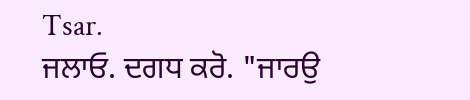Tsar.
ਜਲਾਓ. ਦਗਧ ਕਰੋ. "ਜਾਰਉ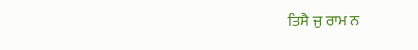ਤਿਸੈ ਜੁ ਰਾਮ ਨ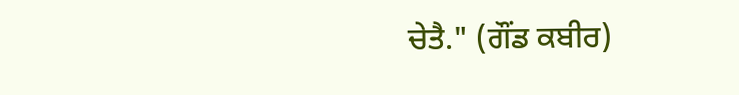ਚੇਤੈ." (ਗੌਂਡ ਕਬੀਰ)